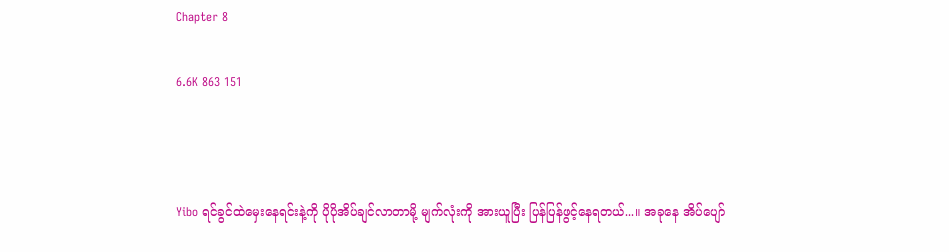Chapter 8

6.6K 863 151



Yibo ရင်ခွင်ထဲမှေးနေရင်းနဲ့ကို ပိုပိုအိပ်ချင်လာတာမို့ မျက်လုံးကို အားယူပြီး ပြန်ပြန်ဖွင့်နေရတယ်...။ အခုနေ အိပ်ပျော်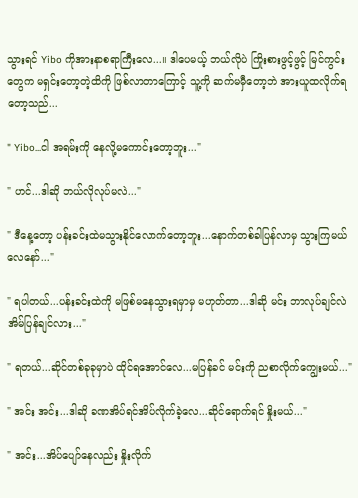သွားရင် Yibo ကိုအားနာစရာကြီးလေ...။ ဒါပေမယ့် ဘယ်လိုပဲ ကြိုးစားဖွင့်ဖွင့် မြင်ကွင်းတွေက မရှင်းတော့တဲ့ထိကို ဖြစ်လာတာကြောင့် သူ့ကို ဆက်မမှီတော့ဘဲ အားယူထလိုက်ရတော့သည်...

" Yibo...ငါ အရမ်းကို နေလို့မကောင်းတော့ဘူး..."

" ဟင်...ဒါဆို ဘယ်လိုလုပ်မလဲ..."

" ဒီနေ့တော့ ပန်းခင်းထဲမသွားနိုင်လောက်တော့ဘူး...နောက်တစ်ခါပြန်လာမှ သွားကြမယ်လေနော်..."

" ရပါတယ်...ပန်းခင်းထဲကို မဖြစ်မနေသွားရမှာမှ မဟုတ်တာ...ဒါဆို မင်း ဘာလုပ်ချင်လဲ အိမ်ပြန်ချင်လား..."

" ရတယ်...ဆိုင်တစ်ခုခုမှာပဲ ထိုင်ရအောင်လေ...မပြန်ခင် မင်းကို ညစာလိုက်ကျွေးမယ်..."

" အင်း အင်း...ဒါဆို ခဏအိပ်ရင်အိပ်လိုက်ခဲ့လေ...ဆိုင်ရောက်ရင် နှိုးမယ်..."

" အင်း...အိပ်ပျော်နေလည်း နှိုးလိုက်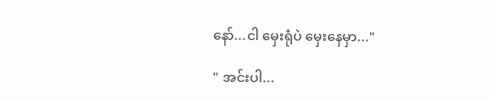နော်...ငါ မှေးရုံပဲ မှေးနေမှာ..."

" အင်းပါ...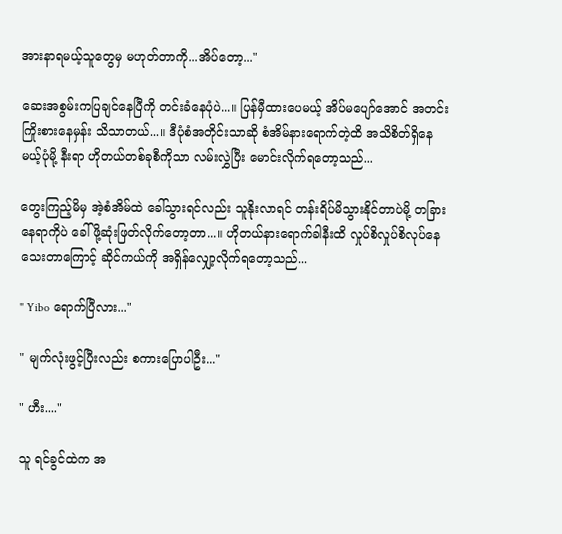အားနာရမယ့်သူတွေမှ မဟုတ်တာကို...အိပ်တော့..."

ဆေးအစွမ်းကပြချင်နေပြီကို တင်းခံနေပုံပဲ...။ ပြန်မှီထားပေမယ့် အိပ်မပျော်အောင် အတင်းကြိုးစားနေမှန်း သိသာတယ်...။ ဒီပုံစံအတိုင်းသာဆို စံအိမ်နားရောက်တဲ့ထိ အသိစိတ်ရှိနေမယ့်ပုံမို့ နီးရာ ဟိုတယ်တစ်ခုစီကိုသာ လမ်းလွှဲပြီး မောင်းလိုက်ရတော့သည်...

တွေးကြည့်မိမှ အဲ့စံအိမ်ထဲ ခေါ်သွားရင်လည်း သူနိုးလာရင် တန်းရိပ်မိသွားနိုင်တာပဲမို့ တခြားနေရာကိုပဲ ခေါ်ဖို့ဆုံးဖြတ်လိုက်တော့တာ...။ ဟိုတယ်နားရောက်ခါနီးထိ လှုပ်စိလှုပ်စိလုပ်နေသေးတာကြောင့် ဆိုင်ကယ်ကို အရှိန်လျှော့လိုက်ရတော့သည်...

" Yibo ရောက်ပြီလား..."

" မျက်လုံးဖွင့်ပြီးလည်း စကားပြောပါဦး..."

" ဟီး...."

သူ ရင်ခွင်ထဲက အ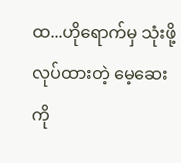ထ...ဟိုရောက်မှ သုံးဖို့လုပ်ထားတဲ့ မေ့ဆေးကို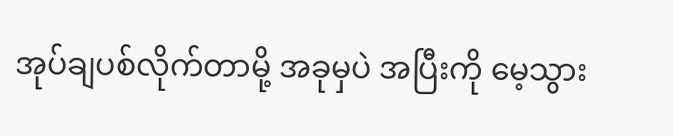အုပ်ချပစ်လိုက်တာမို့ အခုမှပဲ အပြီးကို မေ့သွား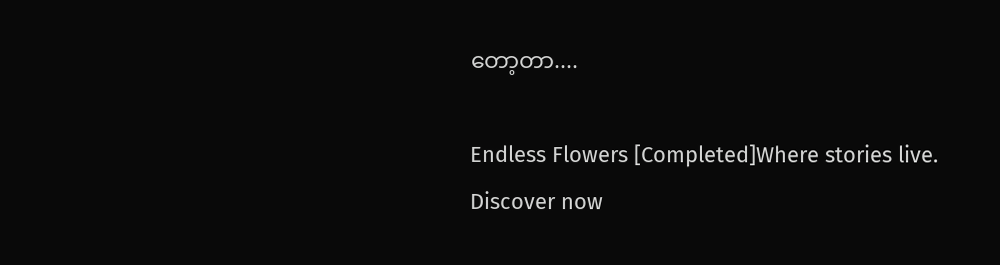တော့တာ....

Endless Flowers [Completed]Where stories live. Discover now